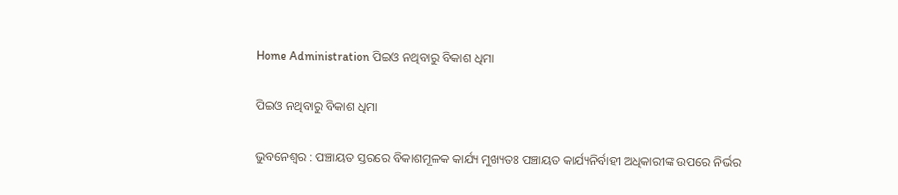Home Administration ପିଇଓ ନଥିବାରୁ ବିକାଶ ଧିମା

ପିଇଓ ନଥିବାରୁ ବିକାଶ ଧିମା

ଭୁବନେଶ୍ୱର : ପଞ୍ଚାୟତ ସ୍ତରରେ ବିକାଶମୂଳକ କାର୍ଯ୍ୟ ମୁଖ୍ୟତଃ ପଞ୍ଚାୟତ କାର୍ଯ୍ୟନିର୍ବାହୀ ଅଧିକାରୀଙ୍କ ଉପରେ ନିର୍ଭର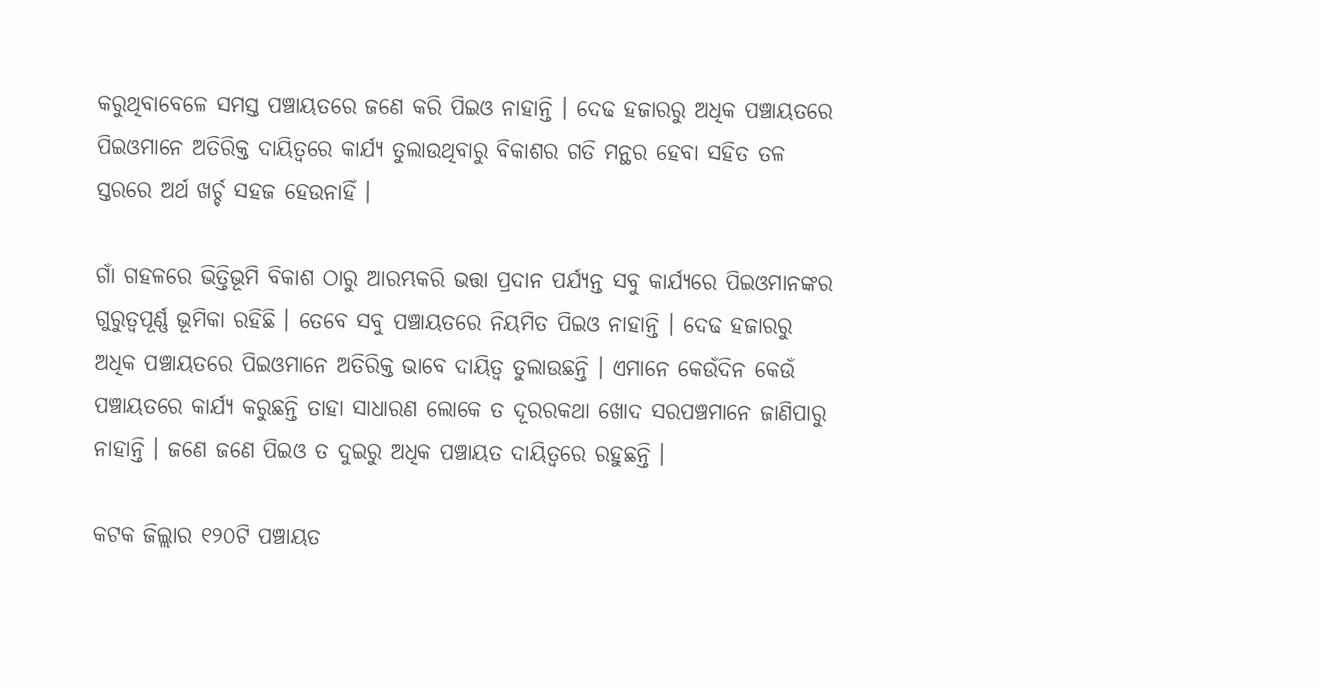କରୁଥିବାବେଳେ ସମସ୍ତ ପଞ୍ଚାୟତରେ ଜଣେ କରି ପିଇଓ ନାହାନ୍ତି । ଦେଢ ହଜାରରୁ ଅଧିକ ପଞ୍ଚାୟତରେ ପିଇଓମାନେ ଅତିରିକ୍ତ ଦାୟିତ୍ୱରେ କାର୍ଯ୍ୟ ତୁଲାଉଥିବାରୁ ବିକାଶର ଗତି ମନ୍ଥର ହେବା ସହିତ ତଳ ସ୍ତରରେ ଅର୍ଥ ଖର୍ଚ୍ଚ ସହଜ ହେଉନାହିଁ ।

ଗାଁ ଗହଳରେ ଭିତ୍ତିଭୂମି ବିକାଶ ଠାରୁ ଆରମ୍ଭକରି ଭତ୍ତା ପ୍ରଦାନ ପର୍ଯ୍ୟନ୍ତ ସବୁ କାର୍ଯ୍ୟରେ ପିଇଓମାନଙ୍କର ଗୁରୁତ୍ୱପୂର୍ଣ୍ଣ ଭୂମିକା ରହିଛି । ତେବେ ସବୁ ପଞ୍ଚାୟତରେ ନିୟମିତ ପିଇଓ ନାହାନ୍ତି । ଦେଢ ହଜାରରୁ ଅଧିକ ପଞ୍ଚାୟତରେ ପିଇଓମାନେ ଅତିରିକ୍ତ ଭାବେ ଦାୟିତ୍ୱ ତୁଲାଉଛନ୍ତି । ଏମାନେ କେଉଁଦିନ କେଉଁ ପଞ୍ଚାୟତରେ କାର୍ଯ୍ୟ କରୁଛନ୍ତି ତାହା ସାଧାରଣ ଲୋକେ ତ ଦୂରରକଥା ଖୋଦ ସରପଞ୍ଚମାନେ ଜାଣିପାରୁ ନାହାନ୍ତି । ଜଣେ ଜଣେ ପିଇଓ ତ ଦୁଇରୁ ଅଧିକ ପଞ୍ଚାୟତ ଦାୟିତ୍ୱରେ ରହୁଛନ୍ତି ।

କଟକ ଜିଲ୍ଲାର ୧୨୦ଟି ପଞ୍ଚାୟତ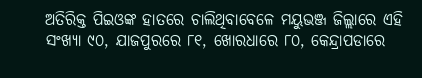ଅତିରିକ୍ତ ପିଇଓଙ୍କ ହାତରେ ଚାଲିଥିବାବେଳେ ମୟୁଭଞ୍ଜ ଜିଲ୍ଲାରେ ଏହି ସଂଖ୍ୟା ୯୦, ଯାଜପୁରରେ ୮୧, ଖୋରଧାରେ ୮୦, କେନ୍ଦ୍ରାପଡାରେ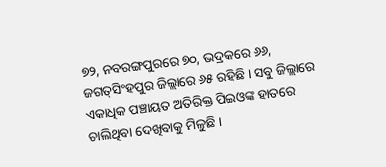୭୨, ନବରଙ୍ଗପୁରରେ ୭୦, ଭଦ୍ରକରେ ୬୬, ଜଗତ୍‍ସିଂହପୁର ଜିଲ୍ଲାରେ ୬୫ ରହିଛି । ସବୁ ଜିଲ୍ଲାରେ ଏକାଧିକ ପଞ୍ଚାୟତ ଅତିରିକ୍ତ ପିଇଓଙ୍କ ହାତରେ ଚାଲିଥିବା ଦେଖିବାକୁ ମିଳୁଛି ।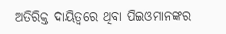ଅତିରିକ୍ତ ଦାୟିତ୍ୱରେ ଥିବା ପିଇଓମାନଙ୍କର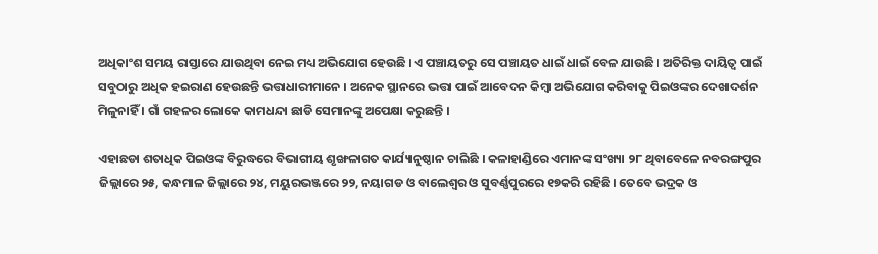ଅଧିକାଂଶ ସମୟ ରାସ୍ତାରେ ଯାଉଥିବା ନେଇ ମଧ୍ୟ ଅଭିଯୋଗ ହେଉଛି । ଏ ପଞ୍ଚାୟତରୁ ସେ ପଞ୍ଚାୟତ ଧାଇଁ ଧାଇଁ ବେଳ ଯାଉଛି । ଅତିରିକ୍ତ ଦାୟିତ୍ୱ ପାଇଁ ସବୁଠାରୁ ଅଧିକ ହଇରାଣ ହେଉଛନ୍ତି ଭତ୍ତାଧାରୀମାନେ । ଅନେକ ସ୍ଥାନରେ ଭତ୍ତା ପାଇଁ ଆବେଦନ କିମ୍ବା ଅଭିଯୋଗ କରିବାକୁ ପିଇଓଙ୍କର ଦେଖାଦର୍ଶନ ମିଳୁନାହିଁ । ଗାଁ ଗହଳର ଲୋକେ କାମଧନ୍ଦା ଛାଡି ସେମାନଙ୍କୁ ଅପେକ୍ଷା କରୁଛନ୍ତି ।

ଏହାଛଡା ଶତାଧିକ ପିଇଓଙ୍କ ବିରୁଦ୍ଧରେ ବିଭାଗୀୟ ଶୃଙ୍ଖଳାଗତ କାର୍ଯ୍ୟାନୁଷ୍ଠାନ ଚାଲିଛି । କଳାହାଣ୍ଡିରେ ଏମାନଙ୍କ ସଂଖ୍ୟା ୨୮ ଥିବାବେଳେ ନବରଙ୍ଗପୁର ଜିଲ୍ଲାରେ ୨୫, କନ୍ଧମାଳ ଜିଲ୍ଲାରେ ୨୪, ମୟୁରଭଞ୍ଜରେ ୨୨, ନୟାଗଡ ଓ ବାଲେଶ୍ୱର ଓ ସୁବର୍ଣ୍ଣପୁରରେ ୧୭କରି ରହିଛି । ତେବେ ଭଦ୍ରକ ଓ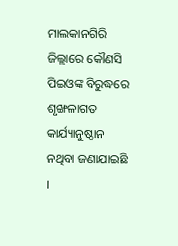ମାଲକାନଗିରି ଜିଲ୍ଲାରେ କୌଣସି ପିଇଓଙ୍କ ବିରୁଦ୍ଧରେ ଶୃଙ୍ଖଳାଗତ କାର୍ଯ୍ୟାନୁଷ୍ଠାନ ନଥିବା ଜଣାଯାଇଛି ।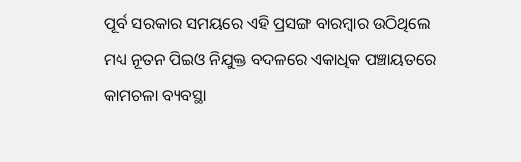ପୂର୍ବ ସରକାର ସମୟରେ ଏହି ପ୍ରସଙ୍ଗ ବାରମ୍ବାର ଉଠିଥିଲେ ମଧ୍ୟ ନୂତନ ପିଇଓ ନିଯୁକ୍ତ ବଦଳରେ ଏକାଧିକ ପଞ୍ଚାୟତରେ କାମଚଳା ବ୍ୟବସ୍ଥା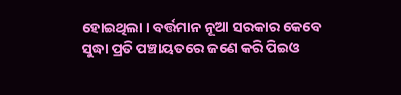ହୋଇଥିଲା । ବର୍ତ୍ତମାନ ନୂଆ ସରକାର କେବେ ସୁଦ୍ଧା ପ୍ରତି ପଞ୍ଚାୟତରେ ଜଣେ କରି ପିଇଓ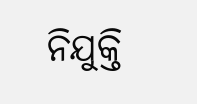ନିଯୁକ୍ତି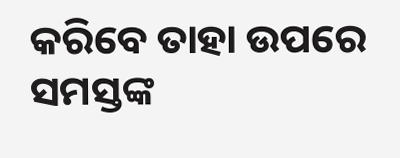କରିବେ ତାହା ଉପରେ ସମସ୍ତଙ୍କ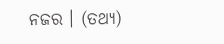ନଜର । (ତଥ୍ୟ)